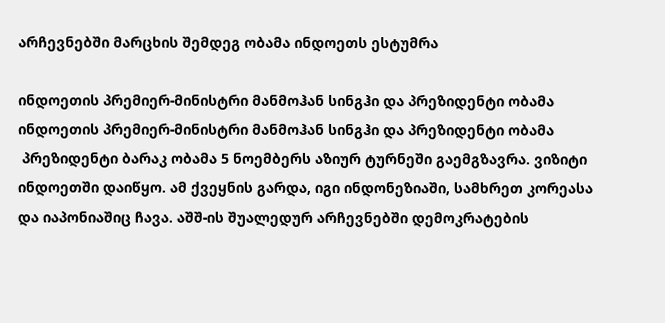არჩევნებში მარცხის შემდეგ ობამა ინდოეთს ესტუმრა

ინდოეთის პრემიერ-მინისტრი მანმოჰან სინგჰი და პრეზიდენტი ობამა
ინდოეთის პრემიერ-მინისტრი მანმოჰან სინგჰი და პრეზიდენტი ობამა
 პრეზიდენტი ბარაკ ობამა 5 ნოემბერს აზიურ ტურნეში გაემგზავრა. ვიზიტი ინდოეთში დაიწყო. ამ ქვეყნის გარდა, იგი ინდონეზიაში, სამხრეთ კორეასა და იაპონიაშიც ჩავა. აშშ-ის შუალედურ არჩევნებში დემოკრატების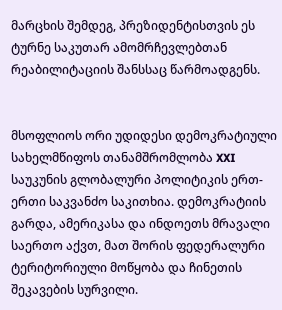მარცხის შემდეგ, პრეზიდენტისთვის ეს ტურნე საკუთარ ამომრჩევლებთან რეაბილიტაციის შანსსაც წარმოადგენს.


მსოფლიოს ორი უდიდესი დემოკრატიული სახელმწიფოს თანამშრომლობა XXI საუკუნის გლობალური პოლიტიკის ერთ-ერთი საკვანძო საკითხია. დემოკრატიის გარდა, ამერიკასა და ინდოეთს მრავალი საერთო აქვთ, მათ შორის ფედერალური ტერიტორიული მოწყობა და ჩინეთის შეკავების სურვილი.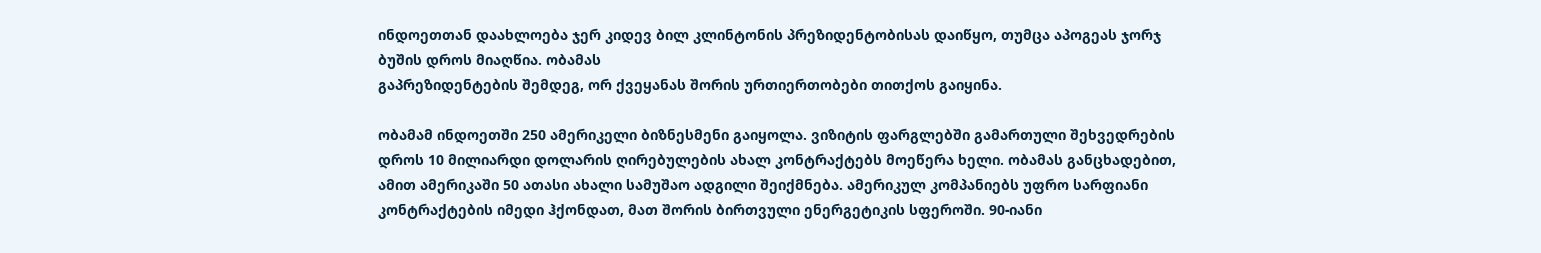ინდოეთთან დაახლოება ჯერ კიდევ ბილ კლინტონის პრეზიდენტობისას დაიწყო, თუმცა აპოგეას ჯორჯ ბუშის დროს მიაღწია. ობამას
გაპრეზიდენტების შემდეგ, ორ ქვეყანას შორის ურთიერთობები თითქოს გაიყინა.

ობამამ ინდოეთში 250 ამერიკელი ბიზნესმენი გაიყოლა. ვიზიტის ფარგლებში გამართული შეხვედრების დროს 10 მილიარდი დოლარის ღირებულების ახალ კონტრაქტებს მოეწერა ხელი. ობამას განცხადებით, ამით ამერიკაში 50 ათასი ახალი სამუშაო ადგილი შეიქმნება. ამერიკულ კომპანიებს უფრო სარფიანი კონტრაქტების იმედი ჰქონდათ, მათ შორის ბირთვული ენერგეტიკის სფეროში. 90-იანი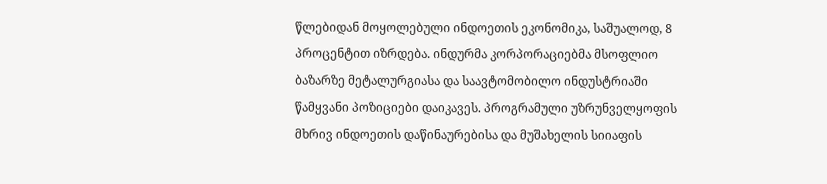წლებიდან მოყოლებული ინდოეთის ეკონომიკა, საშუალოდ, 8 პროცენტით იზრდება. ინდურმა კორპორაციებმა მსოფლიო ბაზარზე მეტალურგიასა და საავტომობილო ინდუსტრიაში წამყვანი პოზიციები დაიკავეს. პროგრამული უზრუნველყოფის მხრივ ინდოეთის დაწინაურებისა და მუშახელის სიიაფის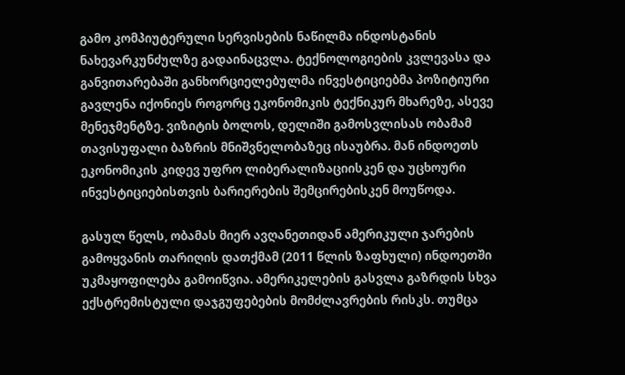გამო კომპიუტერული სერვისების ნაწილმა ინდოსტანის ნახევარკუნძულზე გადაინაცვლა. ტექნოლოგიების კვლევასა და განვითარებაში განხორციელებულმა ინვესტიციებმა პოზიტიური გავლენა იქონიეს როგორც ეკონომიკის ტექნიკურ მხარეზე, ასევე მენეჯმენტზე. ვიზიტის ბოლოს, დელიში გამოსვლისას ობამამ თავისუფალი ბაზრის მნიშვნელობაზეც ისაუბრა. მან ინდოეთს ეკონომიკის კიდევ უფრო ლიბერალიზაციისკენ და უცხოური ინვესტიციებისთვის ბარიერების შემცირებისკენ მოუწოდა.

გასულ წელს, ობამას მიერ ავღანეთიდან ამერიკული ჯარების გამოყვანის თარიღის დათქმამ (2011 წლის ზაფხული) ინდოეთში უკმაყოფილება გამოიწვია. ამერიკელების გასვლა გაზრდის სხვა ექსტრემისტული დაჯგუფებების მომძლავრების რისკს. თუმცა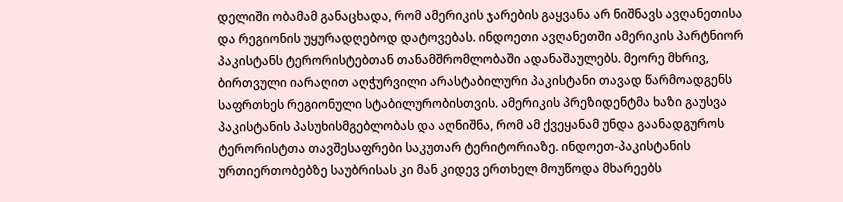დელიში ობამამ განაცხადა, რომ ამერიკის ჯარების გაყვანა არ ნიშნავს ავღანეთისა და რეგიონის უყურადღებოდ დატოვებას. ინდოეთი ავღანეთში ამერიკის პარტნიორ პაკისტანს ტერორისტებთან თანამშრომლობაში ადანაშაულებს. მეორე მხრივ, ბირთვული იარაღით აღჭურვილი არასტაბილური პაკისტანი თავად წარმოადგენს საფრთხეს რეგიონული სტაბილურობისთვის. ამერიკის პრეზიდენტმა ხაზი გაუსვა პაკისტანის პასუხისმგებლობას და აღნიშნა, რომ ამ ქვეყანამ უნდა გაანადგუროს ტერორისტთა თავშესაფრები საკუთარ ტერიტორიაზე. ინდოეთ-პაკისტანის ურთიერთობებზე საუბრისას კი მან კიდევ ერთხელ მოუწოდა მხარეებს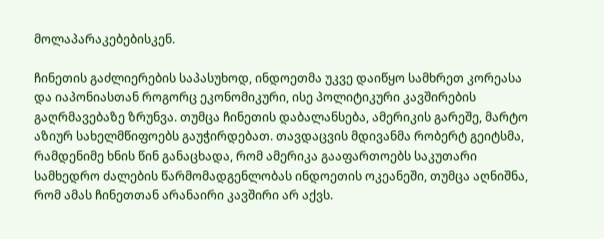მოლაპარაკებებისკენ.

ჩინეთის გაძლიერების საპასუხოდ, ინდოეთმა უკვე დაიწყო სამხრეთ კორეასა და იაპონიასთან როგორც ეკონომიკური, ისე პოლიტიკური კავშირების გაღრმავებაზე ზრუნვა. თუმცა ჩინეთის დაბალანსება, ამერიკის გარეშე, მარტო აზიურ სახელმწიფოებს გაუჭირდებათ. თავდაცვის მდივანმა რობერტ გეიტსმა, რამდენიმე ხნის წინ განაცხადა, რომ ამერიკა გააფართოებს საკუთარი სამხედრო ძალების წარმომადგენლობას ინდოეთის ოკეანეში, თუმცა აღნიშნა, რომ ამას ჩინეთთან არანაირი კავშირი არ აქვს.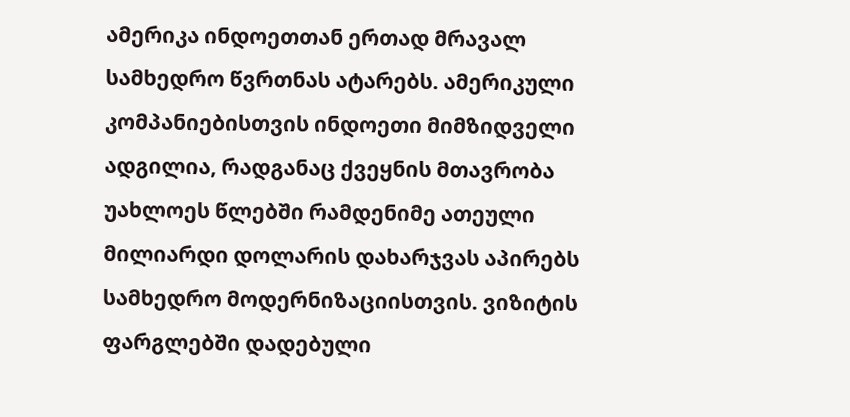ამერიკა ინდოეთთან ერთად მრავალ სამხედრო წვრთნას ატარებს. ამერიკული კომპანიებისთვის ინდოეთი მიმზიდველი ადგილია, რადგანაც ქვეყნის მთავრობა უახლოეს წლებში რამდენიმე ათეული მილიარდი დოლარის დახარჯვას აპირებს სამხედრო მოდერნიზაციისთვის. ვიზიტის ფარგლებში დადებული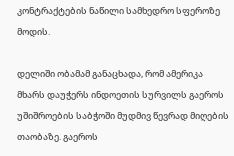კონტრაქტების ნაწილი სამხედრო სფეროზე მოდის.

დელიში ობამამ განაცხადა, რომ ამერიკა მხარს დაუჭერს ინდოეთის სურვილს გაეროს უშიშროების საბჭოში მუდმივ წევრად მიღების თაობაზე. გაეროს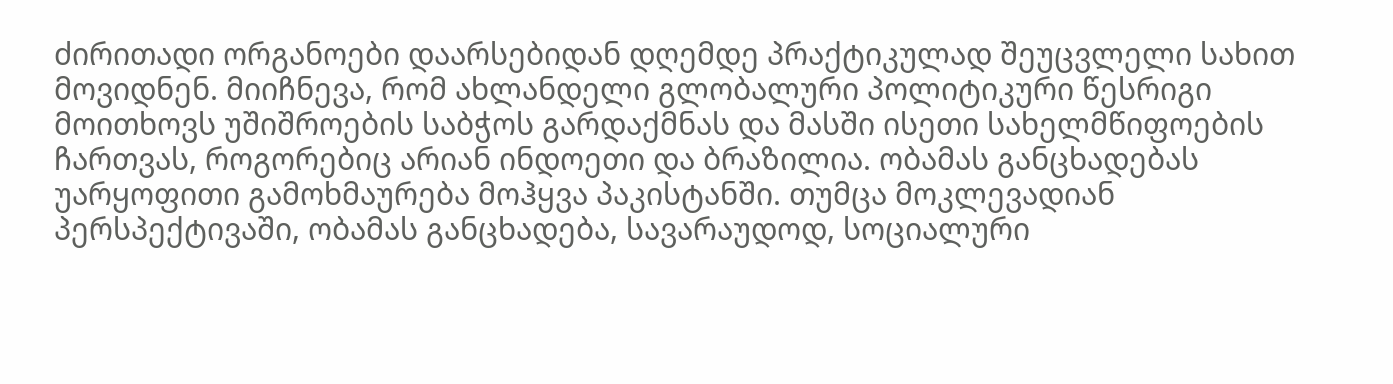ძირითადი ორგანოები დაარსებიდან დღემდე პრაქტიკულად შეუცვლელი სახით მოვიდნენ. მიიჩნევა, რომ ახლანდელი გლობალური პოლიტიკური წესრიგი მოითხოვს უშიშროების საბჭოს გარდაქმნას და მასში ისეთი სახელმწიფოების ჩართვას, როგორებიც არიან ინდოეთი და ბრაზილია. ობამას განცხადებას უარყოფითი გამოხმაურება მოჰყვა პაკისტანში. თუმცა მოკლევადიან პერსპექტივაში, ობამას განცხადება, სავარაუდოდ, სოციალური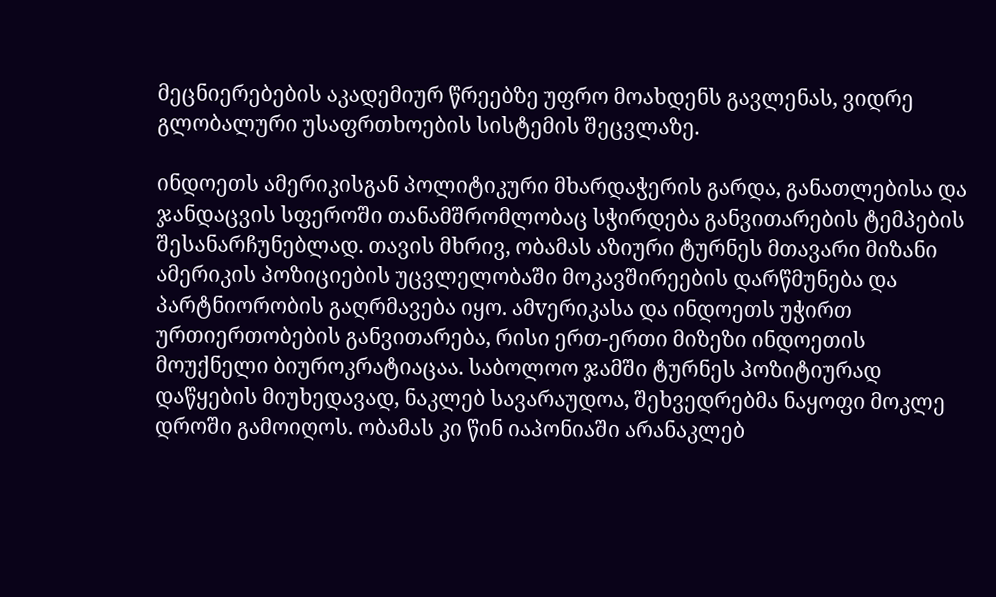მეცნიერებების აკადემიურ წრეებზე უფრო მოახდენს გავლენას, ვიდრე გლობალური უსაფრთხოების სისტემის შეცვლაზე.

ინდოეთს ამერიკისგან პოლიტიკური მხარდაჭერის გარდა, განათლებისა და ჯანდაცვის სფეროში თანამშრომლობაც სჭირდება განვითარების ტემპების შესანარჩუნებლად. თავის მხრივ, ობამას აზიური ტურნეს მთავარი მიზანი ამერიკის პოზიციების უცვლელობაში მოკავშირეების დარწმუნება და პარტნიორობის გაღრმავება იყო. ამvერიკასა და ინდოეთს უჭირთ ურთიერთობების განვითარება, რისი ერთ-ერთი მიზეზი ინდოეთის მოუქნელი ბიუროკრატიაცაა. საბოლოო ჯამში ტურნეს პოზიტიურად დაწყების მიუხედავად, ნაკლებ სავარაუდოა, შეხვედრებმა ნაყოფი მოკლე დროში გამოიღოს. ობამას კი წინ იაპონიაში არანაკლებ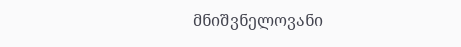მნიშვნელოვანი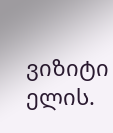ვიზიტი ელის.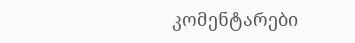კომენტარები